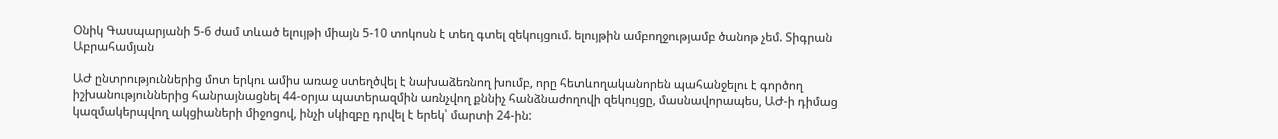Օնիկ Գասպարյանի 5-6 ժամ տևած ելույթի միայն 5-10 տոկոսն է տեղ գտել զեկույցում. ելույթին ամբողջությամբ ծանոթ չեմ. Տիգրան Աբրահամյան

ԱԺ ընտրություններից մոտ երկու ամիս առաջ ստեղծվել է նախաձեռնող խումբ, որը հետևողականորեն պահանջելու է գործող իշխանություններից հանրայնացնել 44-օրյա պատերազմին առնչվող քննիչ հանձնաժողովի զեկույցը, մասնավորապես, ԱԺ-ի դիմաց կազմակերպվող ակցիաների միջոցով, ինչի սկիզբը դրվել է երեկ՝ մարտի 24-ին: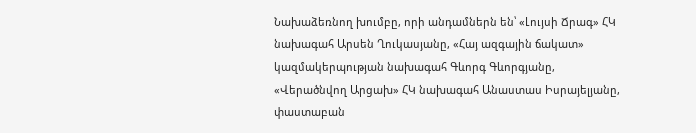Նախաձեռնող խումբը, որի անդամներն են՝ «Լույսի Ճրագ» ՀԿ նախագահ Արսեն Ղուկասյանը, «Հայ ազգային ճակատ» կազմակերպության նախագահ Գևորգ Գևորգյանը, «Վերածնվող Արցախ» ՀԿ նախագահ Անաստաս Իսրայելյանը, փաստաբան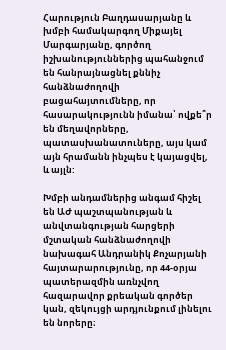Հարություն Բաղդասարյանը և խմբի համակարգող Միքայել Մարգարյանը, գործող իշխանություններից պահանջում են հանրայնացնել քննիչ հանձնաժողովի բացահայտումները, որ հասարակությունն իմանա՝ ովքե՞ր են մեղավորները, պատասխանատուները, այս կամ այն հրամանն ինչպես է կայացվել, և այլն:

Խմբի անդամներից անգամ հիշել են ԱԺ պաշտպանության և անվտանգության հարցերի մշտական հանձնաժողովի նախագահ Անդրանիկ Քոչարյանի հայտարարությունը, որ 44-օրյա պատերազմին առնչվող հազարավոր քրեական գործեր կան, զեկույցի արդյունքում լինելու են նորերը։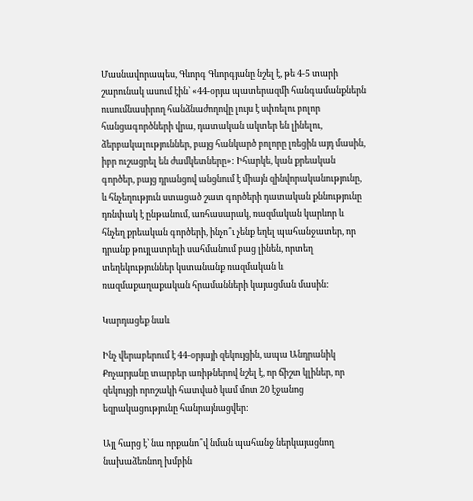Մասնավորապես, Գևորգ Գևորգյանը նշել է, թե 4-5 տարի շարունակ ասում էին՝ «44-օրյա պատերազմի հանգամանքներն ուսումնասիրող հանձնաժողովը լույս է սփռելու բոլոր հանցագործների վրա, դատական ակտեր են լինելու, ձերբակալություններ, բայց հանկարծ բոլորը լռեցին այդ մասին, իբր ուշացրել են ժամկետները»: Իհարկե, կան քրեական գործեր, բայց դրանցով անցնում է միայն զինվորականությունը, և հնչեղություն ստացած շատ գործերի դատական քննությունը դռնփակ է ընթանում, առհասարակ, ռազմական կարևոր և հնչեղ քրեական գործերի, ինչո՞ւ չենք եղել պահանջատեր, որ դրանք թույլատրելի սահմանում բաց լինեն, որտեղ տեղեկություններ կստանանք ռազմական և ռազմաքաղաքական հրամանների կայացման մասին:

Կարդացեք նաև

Ինչ վերաբերում է 44-օրյայի զեկույցին, ապա Անդրանիկ Քոչարյանը տարբեր առիթներով նշել է, որ ճիշտ կլիներ, որ զեկույցի որոշակի հատված կամ մոտ 20 էջանոց եզրակացությունը հանրայնացվեր:

Այլ հարց է՝ նա որքանո՞վ նման պահանջ ներկայացնող նախաձեռնող խմբին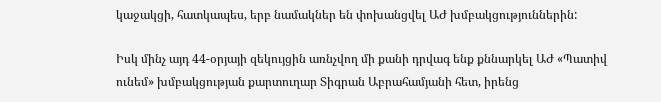կաջակցի, հատկապես, երբ նամակներ են փոխանցվել ԱԺ խմբակցություններին:

Իսկ մինչ այդ 44-օրյայի զեկույցին առնչվող մի քանի դրվագ ենք քննարկել ԱԺ «Պատիվ ունեմ» խմբակցության քարտուղար Տիգրան Աբրահամյանի հետ, իրենց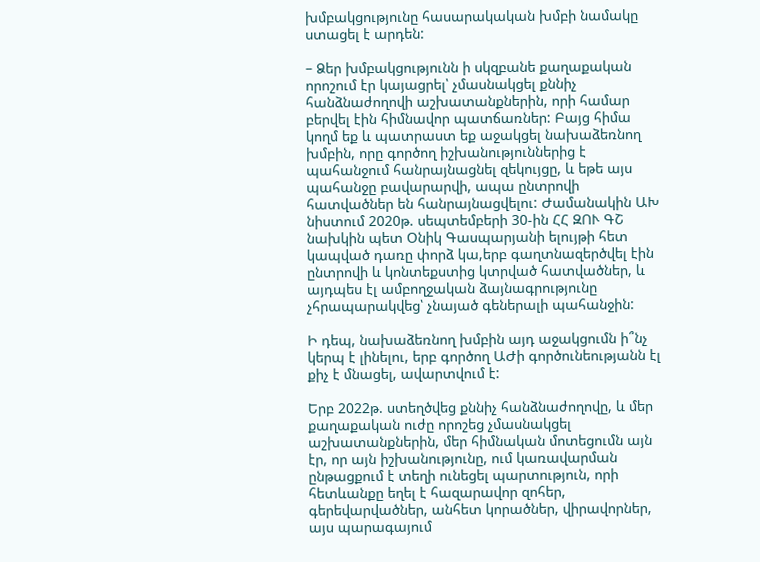խմբակցությունը հասարակական խմբի նամակը ստացել է արդեն:

– Ձեր խմբակցությունն ի սկզբանե քաղաքական որոշում էր կայացրել՝ չմասնակցել քննիչ հանձնաժողովի աշխատանքներին, որի համար բերվել էին հիմնավոր պատճառներ: Բայց հիմա կողմ եք և պատրաստ եք աջակցել նախաձեռնող խմբին, որը գործող իշխանություններից է պահանջում հանրայնացնել զեկույցը, և եթե այս պահանջը բավարարվի, ապա ընտրովի հատվածներ են հանրայնացվելու: Ժամանակին ԱԽ նիստում 2020թ. սեպտեմբերի 30-ին ՀՀ ԶՈՒ ԳՇ նախկին պետ Օնիկ Գասպարյանի ելույթի հետ կապված դառը փորձ կա,երբ գաղտնազերծվել էին ընտրովի և կոնտեքստից կտրված հատվածներ, և այդպես էլ ամբողջական ձայնագրությունը չհրապարակվեց՝ չնայած գեներալի պահանջին:

Ի դեպ, նախաձեռնող խմբին այդ աջակցումն ի՞նչ կերպ է լինելու, երբ գործող ԱԺի գործունեությանն էլ քիչ է մնացել, ավարտվում է:

Երբ 2022թ. ստեղծվեց քննիչ հանձնաժողովը, և մեր քաղաքական ուժը որոշեց չմասնակցել աշխատանքներին, մեր հիմնական մոտեցումն այն էր, որ այն իշխանությունը, ում կառավարման ընթացքում է տեղի ունեցել պարտություն, որի հետևանքը եղել է հազարավոր զոհեր, գերեվարվածներ, անհետ կորածներ, վիրավորներ, այս պարագայում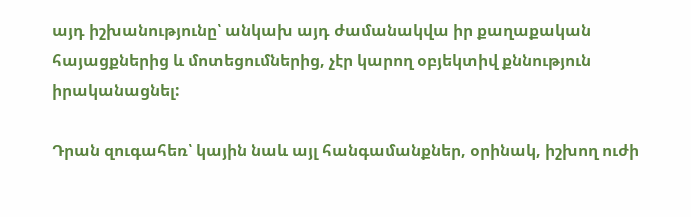այդ իշխանությունը՝ անկախ այդ ժամանակվա իր քաղաքական հայացքներից և մոտեցումներից, չէր կարող օբյեկտիվ քննություն իրականացնել:

Դրան զուգահեռ՝ կային նաև այլ հանգամանքներ, օրինակ, իշխող ուժի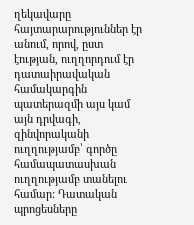ղեկավարը հայտարարություններ էր անում, որով, ըստ էության, ուղղորդում էր դատաիրավական համակարգին պատերազմի այս կամ այն դրվագի, զինվորականի ուղղությամբ՝ գործը համապատասխան ուղղությամբ տանելու համար: Դատական պրոցեսները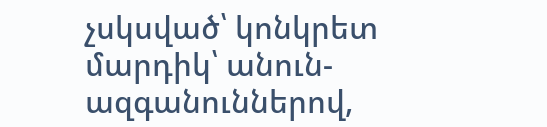չսկսված՝ կոնկրետ մարդիկ՝ անուն-ազգանուններով,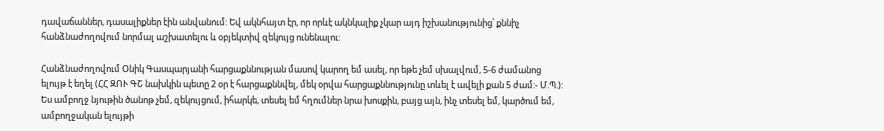դավաճաններ, դասալիքներ էին անվանում: Եվ ակնհայտ էր, որ որևէ ակնկալիք չկար այդ իշխանությունից՝ քննիչ հանձնաժողովում նորմալ աշխատելու և օբյեկտիվ զեկույց ունենալու:

Հանձնաժողովում Օնիկ Գասպարյանի հարցաքննության մասով կարող եմ ասել, որ եթե չեմ սխալվում, 5-6 ժամանոց ելույթ է եղել (ՀՀ ԶՈՒ ԳՇ նախկին պետը 2 օր է հարցաքննվել, մեկ օրվա հարցաքննությունը տևել է ավելի քան 5 ժամ:- Մ.Պ.): Ես ամբողջ նյութին ծանոթ չեմ, զեկույցում, իհարկե, տեսել եմ հղումներ նրա խոսքին, բայց այն, ինչ տեսել եմ, կարծում եմ, ամբողջական ելույթի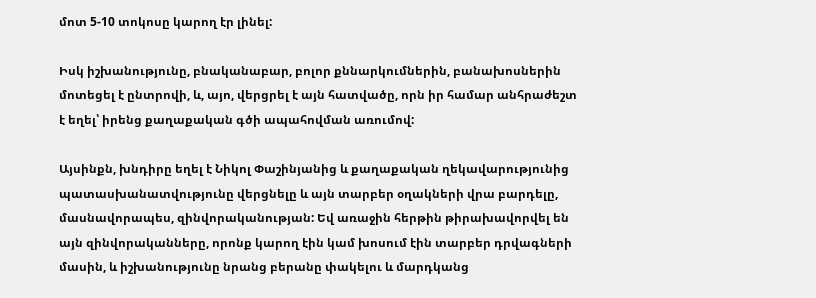մոտ 5-10 տոկոսը կարող էր լինել:

Իսկ իշխանությունը, բնականաբար, բոլոր քննարկումներին, բանախոսներին մոտեցել է ընտրովի, և, այո, վերցրել է այն հատվածը, որն իր համար անհրաժեշտ է եղել՝ իրենց քաղաքական գծի ապահովման առումով:

Այսինքն, խնդիրը եղել է Նիկոլ Փաշինյանից և քաղաքական ղեկավարությունից պատասխանատվությունը վերցնելը և այն տարբեր օղակների վրա բարդելը, մասնավորապես, զինվորականության: Եվ առաջին հերթին թիրախավորվել են այն զինվորականները, որոնք կարող էին կամ խոսում էին տարբեր դրվագների մասին, և իշխանությունը նրանց բերանը փակելու և մարդկանց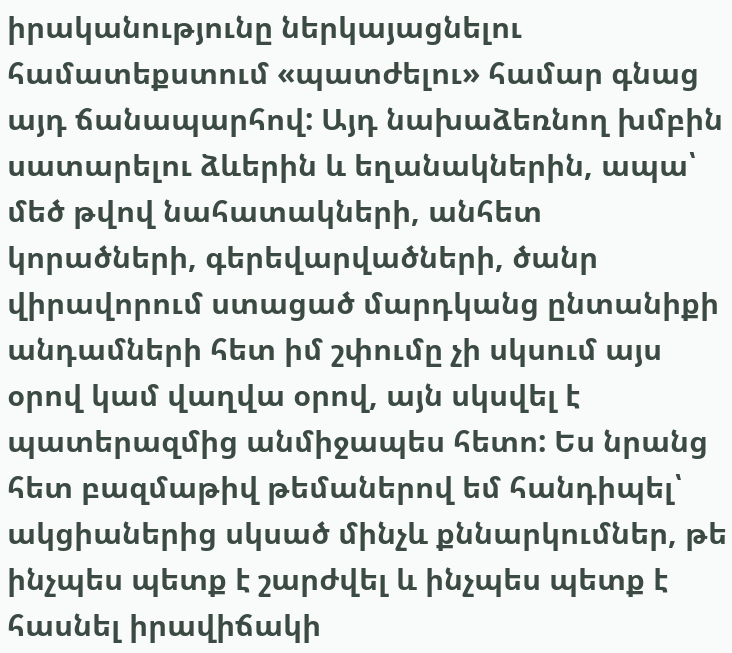իրականությունը ներկայացնելու համատեքստում «պատժելու» համար գնաց այդ ճանապարհով: Այդ նախաձեռնող խմբին սատարելու ձևերին և եղանակներին, ապա՝ մեծ թվով նահատակների, անհետ կորածների, գերեվարվածների, ծանր վիրավորում ստացած մարդկանց ընտանիքի անդամների հետ իմ շփումը չի սկսում այս օրով կամ վաղվա օրով, այն սկսվել է պատերազմից անմիջապես հետո: Ես նրանց հետ բազմաթիվ թեմաներով եմ հանդիպել՝ ակցիաներից սկսած մինչև քննարկումներ, թե ինչպես պետք է շարժվել և ինչպես պետք է հասնել իրավիճակի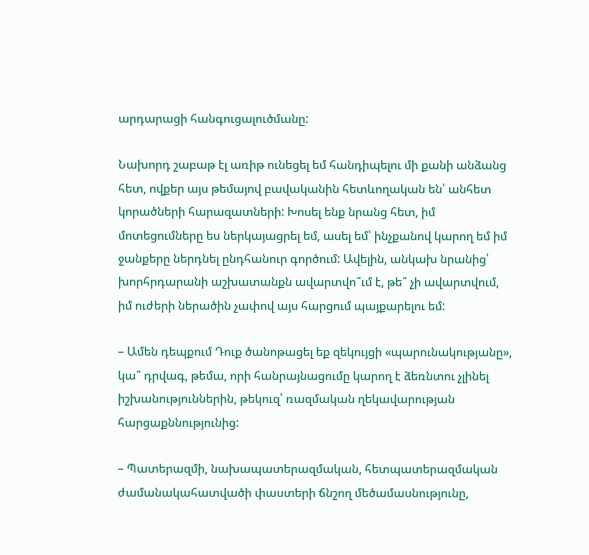արդարացի հանգուցալուծմանը:

Նախորդ շաբաթ էլ առիթ ունեցել եմ հանդիպելու մի քանի անձանց հետ, ովքեր այս թեմայով բավականին հետևողական են՝ անհետ կորածների հարազատների: Խոսել ենք նրանց հետ, իմ մոտեցումները ես ներկայացրել եմ, ասել եմ՝ ինչքանով կարող եմ իմ ջանքերը ներդնել ընդհանուր գործում: Ավելին, անկախ նրանից՝ խորհրդարանի աշխատանքն ավարտվո՞ւմ է, թե՞ չի ավարտվում, իմ ուժերի ներածին չափով այս հարցում պայքարելու եմ:

– Ամեն դեպքում Դուք ծանոթացել եք զեկույցի «պարունակությանը», կա՞ դրվագ, թեմա, որի հանրայնացումը կարող է ձեռնտու չլինել իշխանություններին, թեկուզ՝ ռազմական ղեկավարության հարցաքննությունից:

– Պատերազմի, նախապատերազմական, հետպատերազմական ժամանակահատվածի փաստերի ճնշող մեծամասնությունը,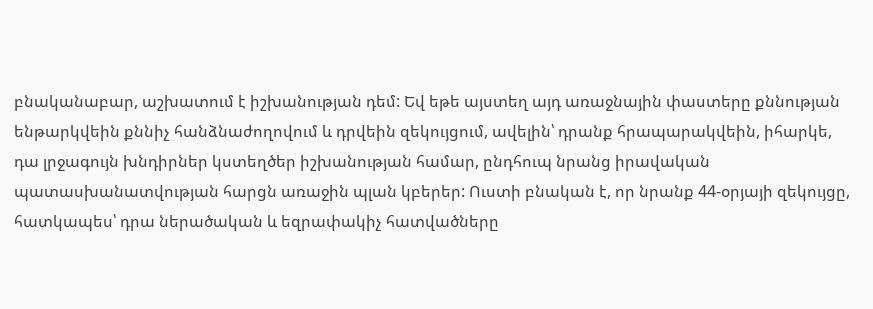բնականաբար, աշխատում է իշխանության դեմ: Եվ եթե այստեղ այդ առաջնային փաստերը քննության ենթարկվեին քննիչ հանձնաժողովում և դրվեին զեկույցում, ավելին՝ դրանք հրապարակվեին, իհարկե, դա լրջագույն խնդիրներ կստեղծեր իշխանության համար, ընդհուպ նրանց իրավական պատասխանատվության հարցն առաջին պլան կբերեր: Ուստի բնական է, որ նրանք 44-օրյայի զեկույցը, հատկապես՝ դրա ներածական և եզրափակիչ հատվածները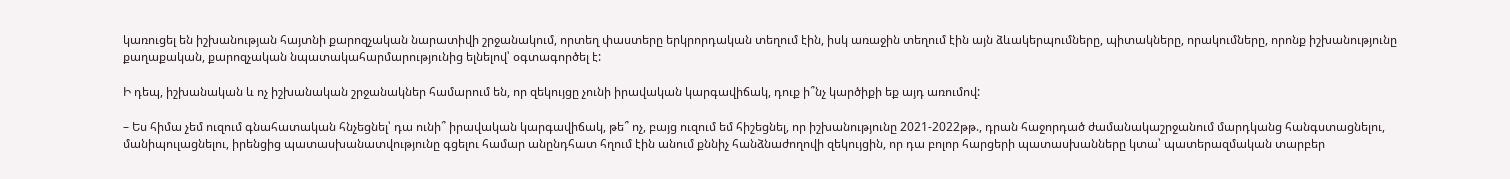կառուցել են իշխանության հայտնի քարոզչական նարատիվի շրջանակում, որտեղ փաստերը երկրորդական տեղում էին, իսկ առաջին տեղում էին այն ձևակերպումները, պիտակները, որակումները, որոնք իշխանությունը քաղաքական, քարոզչական նպատակահարմարությունից ելնելով՝ օգտագործել է:

Ի դեպ, իշխանական և ոչ իշխանական շրջանակներ համարում են, որ զեկույցը չունի իրավական կարգավիճակ, դուք ի՞նչ կարծիքի եք այդ առումով:

– Ես հիմա չեմ ուզում գնահատական հնչեցնել՝ դա ունի՞ իրավական կարգավիճակ, թե՞ ոչ, բայց ուզում եմ հիշեցնել, որ իշխանությունը 2021-2022թթ., դրան հաջորդած ժամանակաշրջանում մարդկանց հանգստացնելու, մանիպուլացնելու, իրենցից պատասխանատվությունը գցելու համար անընդհատ հղում էին անում քննիչ հանձնաժողովի զեկույցին, որ դա բոլոր հարցերի պատասխանները կտա՝ պատերազմական տարբեր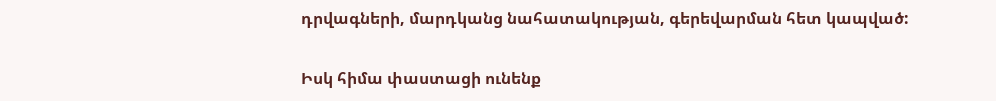դրվագների, մարդկանց նահատակության, գերեվարման հետ կապված:

Իսկ հիմա փաստացի ունենք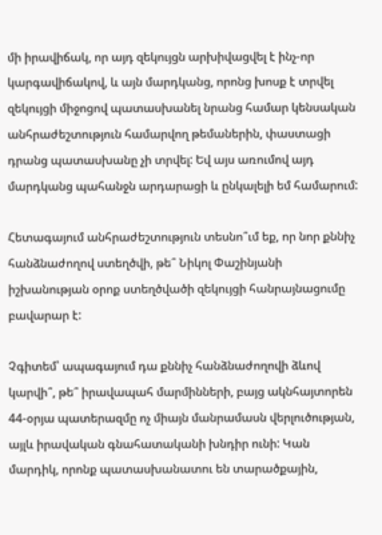մի իրավիճակ, որ այդ զեկույցն արխիվացվել է ինչ-որ կարգավիճակով, և այն մարդկանց, որոնց խոսք է տրվել զեկույցի միջոցով պատասխանել նրանց համար կենսական անհրաժեշտություն համարվող թեմաներին, փաստացի դրանց պատասխանը չի տրվել: Եվ այս առումով այդ մարդկանց պահանջն արդարացի և ընկալելի եմ համարում:

Հետագայում անհրաժեշտություն տեսնո՞ւմ եք, որ նոր քննիչ հանձնաժողով ստեղծվի, թե՞ Նիկոլ Փաշինյանի իշխանության օրոք ստեղծվածի զեկույցի հանրայնացումը բավարար է:

Չգիտեմ՝ ապագայում դա քննիչ հանձնաժողովի ձևով կարվի՞, թե՞ իրավապահ մարմինների, բայց ակնհայտորեն 44-օրյա պատերազմը ոչ միայն մանրամասն վերլուծության, այլև իրավական գնահատականի խնդիր ունի: Կան մարդիկ, որոնք պատասխանատու են տարածքային,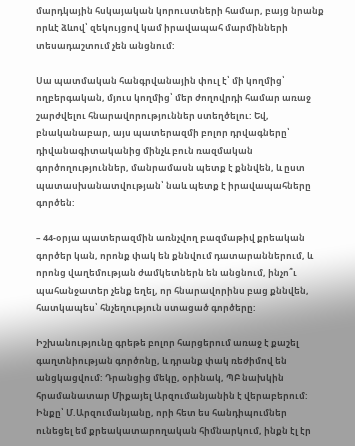մարդկային հսկայական կորուստների համար, բայց նրանք որևէ ձևով՝ զեկույցով կամ իրավապահ մարմինների տեսադաշտում չեն անցնում:

Սա պատմական հանգրվանային փուլ է՝ մի կողմից՝ ողբերգական, մյուս կողմից՝ մեր ժողովրդի համար առաջ շարժվելու հնարավորություններ ստեղծելու: Եվ, բնականաբար, այս պատերազմի բոլոր դրվագները՝ դիվանագիտականից մինչև բուն ռազմական գործողություններ, մանրամասն պետք է քննվեն, և ըստ պատասխանատվության՝ նաև պետք է իրավապահները գործեն:

– 44-օրյա պատերազմին առնչվող բազմաթիվ քրեական գործեր կան, որոնք փակ են քննվում դատարաններում, և որոնց վաղեմության ժամկետներն են անցնում, ինչո՞ւ պահանջատեր չենք եղել, որ հնարավորինս բաց քննվեն, հատկապես՝ հնչեղություն ստացած գործերը:

Իշխանությունը գրեթե բոլոր հարցերում առաջ է քաշել գաղտնիության գործոնը, և դրանք փակ ռեժիմով են անցկացվում: Դրանցից մեկը, օրինակ, ՊԲ նախկին հրամանատար Միքայել Արզումանյանին է վերաբերում: Ինքը՝ Մ.Արզումանյանը, որի հետ ես հանդիպումներ ունեցել եմ քրեակատարողական հիմնարկում, ինքն էլ էր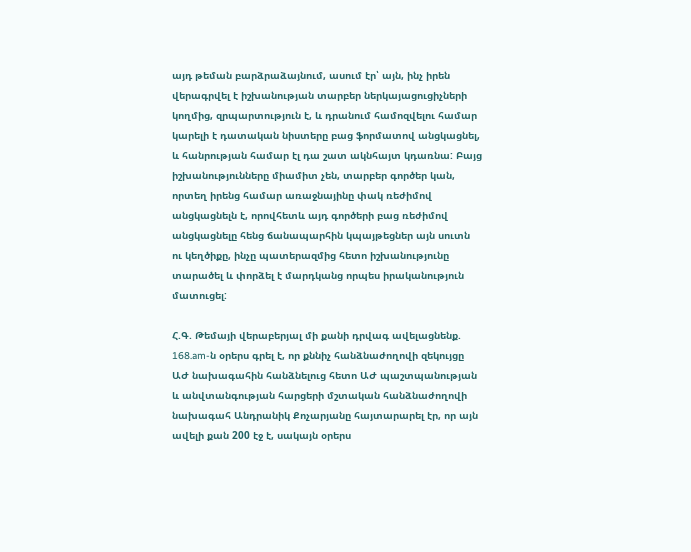այդ թեման բարձրաձայնում, ասում էր՝ այն, ինչ իրեն վերագրվել է իշխանության տարբեր ներկայացուցիչների կողմից, զրպարտություն է, և դրանում համոզվելու համար կարելի է դատական նիստերը բաց ֆորմատով անցկացնել, և հանրության համար էլ դա շատ ակնհայտ կդառնա: Բայց իշխանությունները միամիտ չեն, տարբեր գործեր կան, որտեղ իրենց համար առաջնայինը փակ ռեժիմով անցկացնելն է, որովհետև այդ գործերի բաց ռեժիմով անցկացնելը հենց ճանապարհին կպայթեցներ այն սուտն ու կեղծիքը, ինչը պատերազմից հետո իշխանությունը տարածել և փորձել է մարդկանց որպես իրականություն մատուցել:

Հ.Գ. Թեմայի վերաբերյալ մի քանի դրվագ ավելացնենք. 168.am-ն օրերս գրել է, որ քննիչ հանձնաժողովի զեկույցը ԱԺ նախագահին հանձնելուց հետո ԱԺ պաշտպանության և անվտանգության հարցերի մշտական հանձնաժողովի նախագահ Անդրանիկ Քոչարյանը հայտարարել էր, որ այն ավելի քան 200 էջ է, սակայն օրերս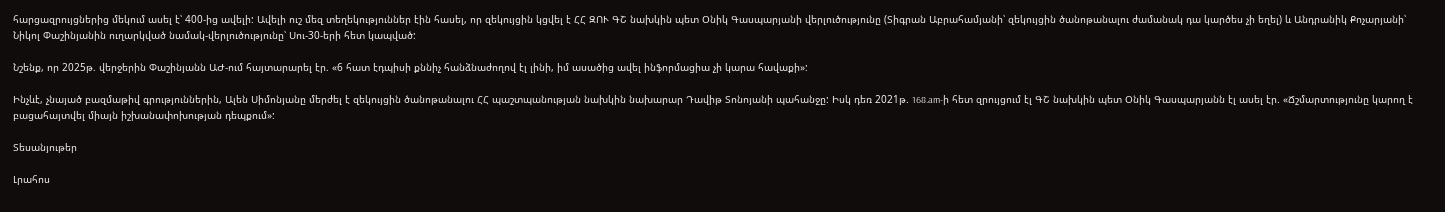հարցազրույցներից մեկում ասել է՝ 400-ից ավելի: Ավելի ուշ մեզ տեղեկություններ էին հասել, որ զեկույցին կցվել է ՀՀ ԶՈՒ ԳՇ նախկին պետ Օնիկ Գասպարյանի վերլուծությունը (Տիգրան Աբրահամյանի՝ զեկույցին ծանոթանալու ժամանակ դա կարծես չի եղել) և Անդրանիկ Քոչարյանի՝ Նիկոլ Փաշինյանին ուղարկված նամակ-վերլուծությունը՝ Սու-30-երի հետ կապված:

Նշենք, որ 2025թ. վերջերին Փաշինյանն ԱԺ-ում հայտարարել էր. «6 հատ էդպիսի քննիչ հանձնաժողով էլ լինի, իմ ասածից ավել ինֆորմացիա չի կարա հավաքի»:

Ինչևէ, չնայած բազմաթիվ գրություններին, Ալեն Սիմոնյանը մերժել է զեկույցին ծանոթանալու ՀՀ պաշտպանության նախկին նախարար Դավիթ Տոնոյանի պահանջը: Իսկ դեռ 2021թ. 168.am-ի հետ զրույցում էլ ԳՇ նախկին պետ Օնիկ Գասպարյանն էլ ասել էր. «Ճշմարտությունը կարող է բացահայտվել միայն իշխանափոխության դեպքում»:

Տեսանյութեր

Լրահոս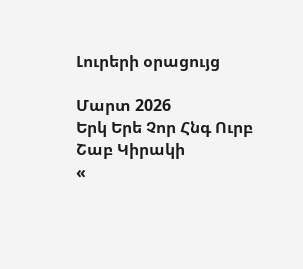Լուրերի օրացույց

Մարտ 2026
Երկ Երե Չոր Հնգ Ուրբ Շաբ Կիրակի
«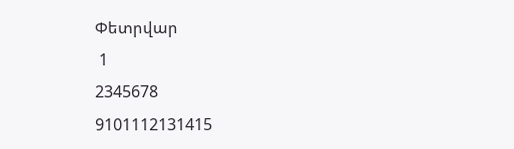Փետրվար
 1
2345678
9101112131415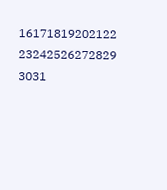16171819202122
23242526272829
3031